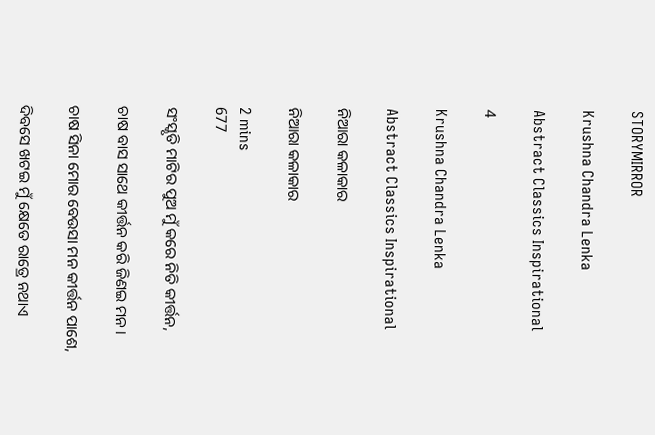STORYMIRROR

Krushna Chandra Lenka

Abstract Classics Inspirational

4

Krushna Chandra Lenka

Abstract Classics Inspirational

ନିଆରା କଳାକାର

ନିଆରା କଳାକାର

2 mins
677

ସଂସ୍କୃତି ମାଟିର ପୁଅ ମୁଁ କରେ ନିତି କୀର୍ତ୍ତନ,

ଚାଷ ବାସ ସାଥେ କୀର୍ତ୍ତନ କରି ଜିଣଇ ମନ।

ଚାଷ ସିନା ମୋର ବେଉସା ମନ କୀର୍ତ୍ତନ ପାଶେ,

ଦିବସେ ଖଟଇ ମୁଁ କ୍ଷେତେ ରାତ୍ରେ ନଥାଏ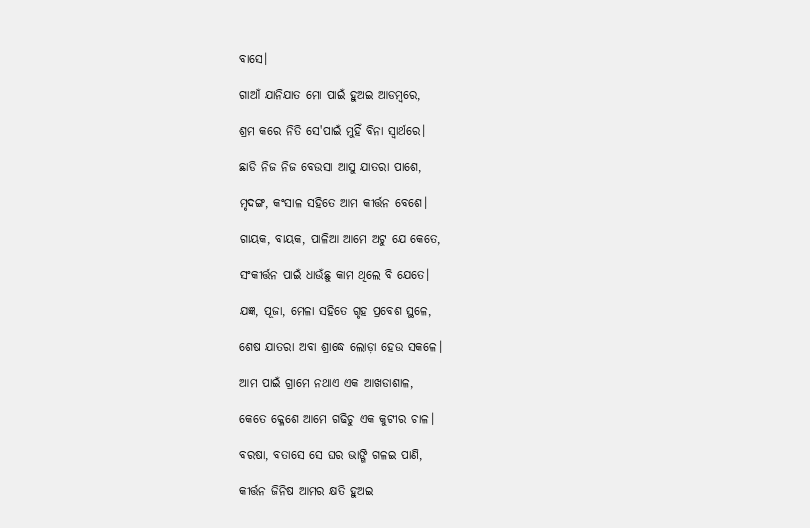ବାସେ।

ଗାଆଁ ଯାନିଯାତ ମୋ ପାଇଁ ହୁଅଇ ଆଡମ୍ବରେ,

ଶ୍ରମ କରେ ନିତି ସେ'ପାଇଁ ମୁହିଁ ବିନା ସ୍ୱାର୍ଥରେ।

ଛାଡି ନିଜ ନିଜ ବେଉସା ଆସୁ ଯାତରା ପାଶେ,

ମୃଦଙ୍ଗ, କଂସାଳ ସହିତେ ଆମ କୀର୍ତ୍ତନ ବେଶେ।

ଗାୟକ, ବାୟକ, ପାଳିଆ ଆମେ ଅଟୁ ଯେ କେତେ,

ସଂକୀର୍ତ୍ତନ ପାଇଁ ଧାଉଁଛୁ କାମ ଥିଲେ ବି ଯେତେ।

ଯଜ୍ଞ, ପୂଜା, ମେଳା ସହିତେ ଗୃହ ପ୍ରବେଶ ସ୍ଥଳେ,

ଶେଷ ଯାତରା ଅବା ଶ୍ରାଦ୍ଧେ ଲୋଡ଼ା ହେଉ ସକଳେ।

ଆମ ପାଇଁ ଗ୍ରାମେ ନଥାଏ ଏକ ଆଖଡାଶାଳ,

କେତେ କ୍ଳେଶେ ଆମେ ଗଢିଚୁ ଏକ କୁଟୀର ଚାଳ।

ବରଷା, ବତାସେ ସେ ଘର ଭାଙ୍ଗି ଗଳଇ ପାଣି,

କୀର୍ତ୍ତନ ଜିନିଷ ଆମର କ୍ଷତି ହୁଅଇ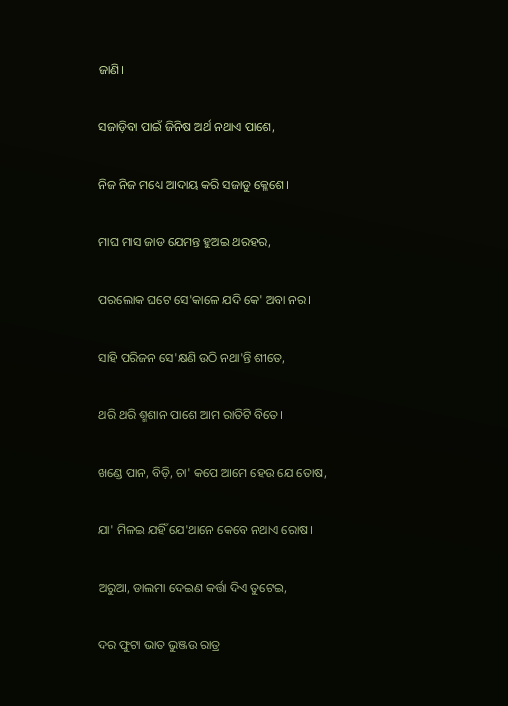ଜାଣି।

ସଜାଡ଼ିବା ପାଇଁ ଜିନିଷ ଅର୍ଥ ନଥାଏ ପାଶେ,

ନିଜ ନିଜ ମଧ୍ୟେ ଆଦାୟ କରି ସଜାଡୁ କ୍ଳେଶେ।

ମାଘ ମାସ ଜାଡ ଯେମନ୍ତ ହୁଅଇ ଥରହର,

ପରଲୋକ ଘଟେ ସେ'କାଳେ ଯଦି କେ' ଅବା ନର।

ସାହି ପରିଜନ ସେ'କ୍ଷଣି ଉଠି ନଥା'ନ୍ତି ଶୀତେ,

ଥରି ଥରି ଶ୍ମଶାନ ପାଶେ ଆମ ରାତିଟି ବିତେ।

ଖଣ୍ଡେ ପାନ, ବିଡ଼ି, ଚା' କପେ ଆମେ ହେଉ ଯେ ତୋଷ,

ଯା' ମିଳଇ ଯହିଁ ଯେ'ଥାନେ କେବେ ନଥାଏ ରୋଷ।

ଅରୁଆ, ଡାଲମା ଦେଇଣ କର୍ତ୍ତା ଦିଏ ତୁଟେଇ,

ଦର ଫୁଟା ଭାତ ଭୁଞ୍ଜଉ ରାତ୍ର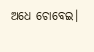ଅଧେ ଚୋବେଇ।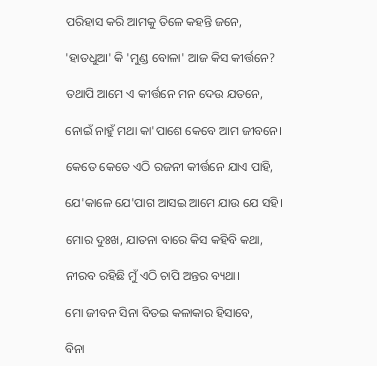ପରିହାସ କରି ଆମକୁ ତିଳେ କହନ୍ତି ଜନେ,

'ହାତଧୁଆ' କି 'ମୁଣ୍ଡ ବୋଳା' ଆଜ କିସ କୀର୍ତ୍ତନେ?

ତଥାପି ଆମେ ଏ କୀର୍ତ୍ତନେ ମନ ଦେଉ ଯତନେ,

ନୋଇଁ ନାହୁଁ ମଥା କା'ପାଶେ କେବେ ଆମ ଜୀବନେ।

କେତେ କେତେ ଏଠି ରଜନୀ କୀର୍ତ୍ତନେ ଯାଏ ପାହି,

ଯେ'କାଳେ ଯେ'ପାଗ ଆସଇ ଆମେ ଯାଉ ଯେ ସହି।

ମୋର ଦୁଃଖ, ଯାତନା ବାରେ କିସ କହିବି କଥା,

ନୀରବ ରହିଛି ମୁଁ ଏଠି ଚାପି ଅନ୍ତର ବ୍ୟଥା।

ମୋ ଜୀବନ ସିନା ବିତଇ କଳାକାର ହିସାବେ,

ବିନା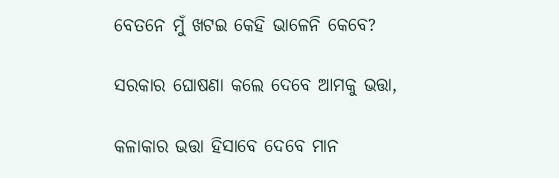ବେତନେ ମୁଁ ଖଟଇ କେହି ଭାଳେନି କେବେ?

ସରକାର ଘୋଷଣା କଲେ ଦେବେ ଆମକୁ ଭତ୍ତା,

କଳାକାର ଭତ୍ତା ହିସାବେ ଦେବେ ମାନ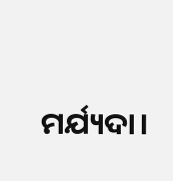ମର୍ଯ୍ୟଦା।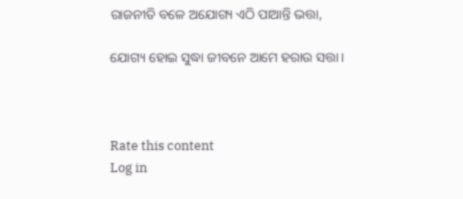ରାଜନୀତି ବଳେ ଅଯୋଗ୍ୟ ଏଠି ପାଆନ୍ତି ଭତ୍ତା,

ଯୋଗ୍ୟ ହୋଇ ସୁଦ୍ଧା ଜୀବନେ ଆମେ ହରାଉ ସତ୍ତା।



Rate this content
Log in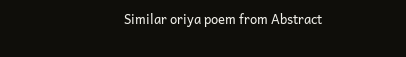Similar oriya poem from Abstract